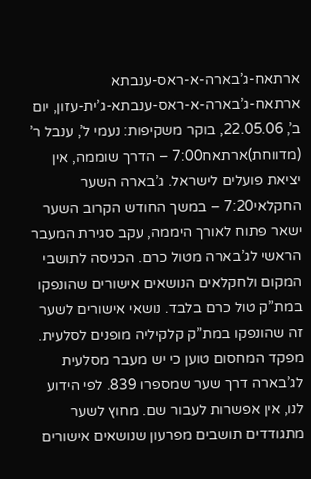ארתאח-ג’בארה-א-ראס-ענבתא
ארתאח-ג’בארה-א-ראס-ענבתא-ג’ית-עזון, יום ב’, 22.05.06, בוקר משקיפות: נעמי ל’, ענבל ר’ (מדווחת)ארתאח7:00 – הדרך שוממה, אין יציאת פועלים לישראל. ג’בארה השער החקלאי7:20 – במשך החודש הקרוב השער ישאר פתוח לאורך היממה, עקב סגירת המעבר הראשי לג’בארה מטול כרם. הכניסה לתושבי המקום ולחקלאים הנושאים אישורים שהונפקו במת”ק טול כרם בלבד. נושאי אישורים לשער זה שהונפקו במת”ק קלקיליה מופנים לסלעית. מפקד המחסום טוען כי יש מעבר מסלעית לג’בארה דרך שער שמספרו 839. לפי הידוע לנו, אין אפשרות לעבור שם. מחוץ לשער מתגודדים תושבים מפרעון שנושאים אישורים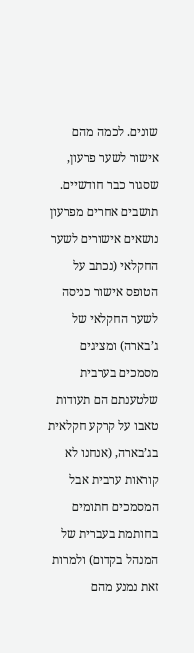שונים. לכמה מהם אישור לשער פרעון, שסגור כבר חודשיים. תושבים אחרים מפרעון נושאים אישורים לשער החקלאי (נכתב על הטופס אישור כניסה לשער החקלאי של ג’בארה) ומציגים מסמכים בערבית שלטענתם הם תעודות טאבו על קרקע חקלאית בג’בארה, (אנחנו לא קוראות ערבית אבל המסמכים חתומים בחותמת בעברית של המנהל בקדום) ולמרות זאת נמנע מהם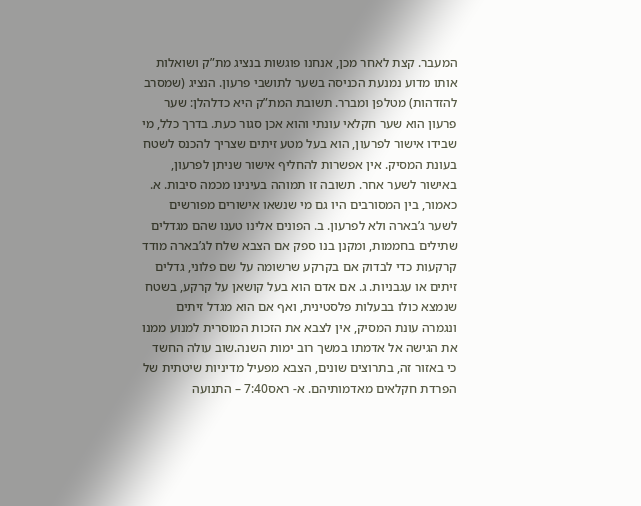המעבר. קצת לאחר מכן, אנחנו פוגשות בנציג מת”ק ושואלות אותו מדוע נמנעת הכניסה בשער לתושבי פרעון. הנציג (שמסרב להזדהות) מטלפן ומברר. תשובת המת”ק היא כדלהלן: שער פרעון הוא שער חקלאי עונתי והוא אכן סגור כעת. בדרך כלל, מי שבידו אישור לפרעון, הוא בעל מטע זיתים שצריך להכנס לשטח בעונת המסיק. אין אפשרות להחליף אישור שניתן לפרעון, באישור לשער אחר. תשובה זו תמוהה בעינינו מכמה סיבות. א. כאמור, בין המסורבים היו גם מי שנשאו אישורים מפורשים לשער ג’בארה ולא לפרעון. ב. הפונים אלינו טענו שהם מגדלים שתילים בחממות, ומקנן בנו ספק אם הצבא שלח לג’בארה מודד קרקעות כדי לבדוק אם בקרקע שרשומה על שם פלוני, גדלים זיתים או עגבניות. ג. אם אדם הוא בעל קושאן על קרקע, בשטח שנמצא כולו בבעלות פלסטינית, ואף אם הוא מגדל זיתים ונגמרה עונת המסיק, אין לצבא את הזכות המוסרית למנוע ממנו את הגישה אל אדמתו במשך רוב ימות השנה.שוב עולה החשד כי באזור זה, בתרוצים שונים, הצבא מפעיל מדיניות שיטתית של הפרדת חקלאים מאדמותיהם. א- ראס7:40 – התנועה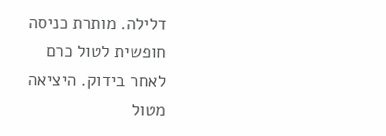דלילה. מותרת כניסה חופשית לטול כרם לאחר בידוק. היציאה מטול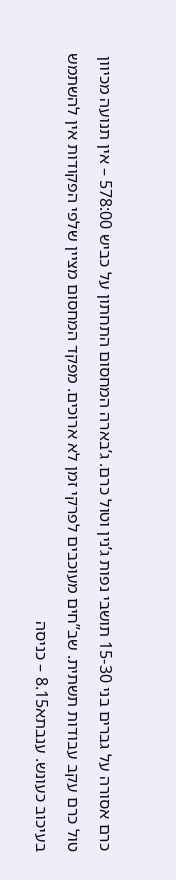כרם אסורה על גברים בני 15-30 תושבי נפות ג’נין וטול כרם. ג’בארה המחסום התחתון על כביש 578:00 – אין תנועה מכיוון טול כרם עקב עבודות תשתית. שב”חים מעוכבים לפרקי זמן לא ארוכים. מפקד המחסום מציין שלפי הפקודות אין להשתמש בעיכוב כעונש. ענבתא8.15 – כניסה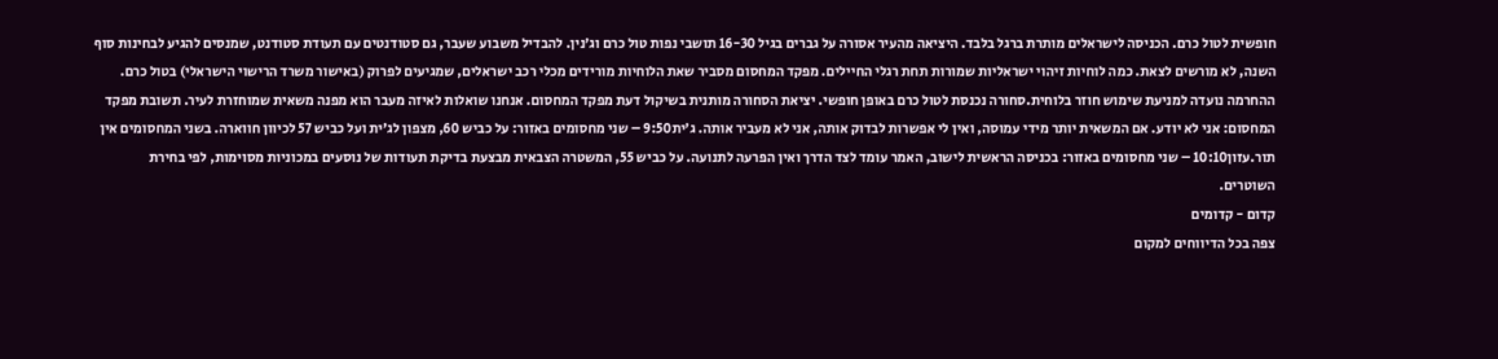חופשית לטול כרם. הכניסה לישראלים מותרת ברגל בלבד. היציאה מהעיר אסורה על גברים בגיל 16-30 תושבי נפות טול כרם וג’נין. להבדיל משבוע שעבר, גם סטודנטים עם תעודת סטודנט, שמנסים להגיע לבחינות סוף השנה, לא מורשים לצאת. כמה לוחיות זיהוי ישראליות שמורות תחת רגלי החיילים. מפקד המחסום מסביר שאת הלוחיות מורידים מכלי רכב ישראלים, שמגיעים לפרוק (באישור משרד הרישוי הישראלי) בטול כרם. ההחרמה נועדה למניעת שימוש חוזר בלוחית.סחורה נכנסת לטול כרם באופן חופשי. יציאת הסחורה מותנית בשיקול דעת מפקד המחסום. אנחנו שואלות לאיזה מעבר הוא מפנה משאית שמוחזרת לעיר. תשובת מפקד המחסום: אני לא יודע. אם המשאית יותר מידי עמוסה, ואין לי אפשרות לבדוק אותה, אני לא מעביר אותה. ג’ית9:50 – שני מחסומים באזור: על כביש 60, מצפון לג’ית ועל כביש 57 לכיוון חווארה. בשני המחסומים אין תור.עזון10:10 – שני מחסומים באזור: בכניסה הראשית לישוב, האמר עומד לצד הדרך ואין הפרעה לתנועה. על כביש 55, המשטרה הצבאית מבצעת בדיקת תעודות של נוסעים במכוניות מסוימות, לפי בחירת השוטרים.
קדום - קדומים
צפה בכל הדיווחים למקום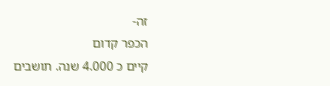זה-
הכפר קדום
קיים כ 4.000 שנה. תושבים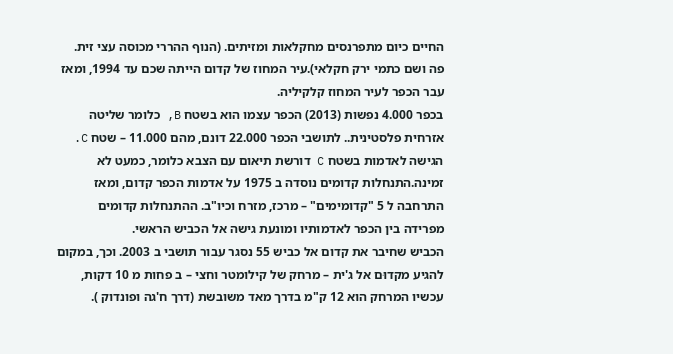החיים כיום מתפרנסים מחקלאות ומזיתים. (הנוף ההררי מכוסה עצי זית. פה ושם כתמי ירק חקלאי).עיר המחוז של קדום הייתה שכם עד 1994, ומאז עבר הכפר לעיר המחוז קלקיליה.
בכפר 4.000 נפשות (2013) הכפר עצמו הוא בשטח B, כלומר שליטה אזרחית פלסטינית.. לתושבי הכפר 22.000 דונם, מהם 11.000 – שטח C. הגישה לאדמות בשטח C דורשת תיאום עם הצבא כלומר, כמעט לא זמינה.התנחלות קדומים נוסדה ב 1975 על אדמות הכפר קדום, ומאז התרחבה ל 5 "קדומימים" – מרכז, מזרח וכיו"ב. ההתנחלות קדומים מפרידה בין הכפר לאדמותיו ומונעת גישה אל הכביש הראשי.
הכביש שחיבר את קדום אל כביש 55 נסגר עבור תושבי ב 2003. וכך, במקום להגיע מקדוּם אל ג'ית – מרחק של קילומטר וחצי – ב פחות מ 10 דקות, עכשיו המרחק הוא 12 ק"מ בדרך מאד משובשת (דרך ח'גה ופונדוק ).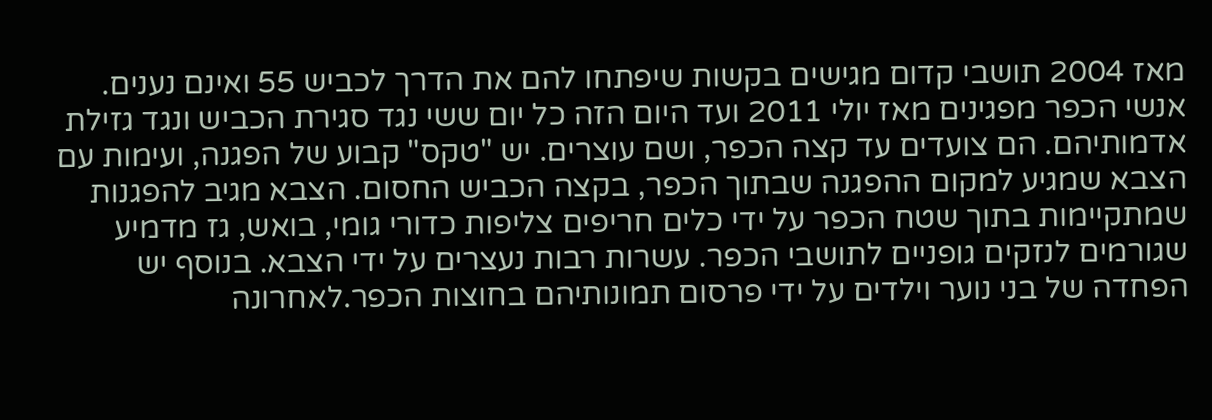מאז 2004 תושבי קדום מגישים בקשות שיפתחו להם את הדרך לכביש 55 ואינם נענים.
אנשי הכפר מפגינים מאז יולי 2011 ועד היום הזה כל יום ששי נגד סגירת הכביש ונגד גזילת אדמותיהם. הם צועדים עד קצה הכפר, ושם עוצרים. יש "טקס" קבוע של הפגנה, ועימות עם הצבא שמגיע למקום ההפגנה שבתוך הכפר, בקצה הכביש החסום. הצבא מגיב להפגנות שמתקיימות בתוך שטח הכפר על ידי כלים חריפים צליפות כדורי גומי, בואש, גז מדמיע שגורמים לנזקים גופניים לתושבי הכפר. עשרות רבות נעצרים על ידי הצבא. בנוסף יש הפחדה של בני נוער וילדים על ידי פרסום תמונותיהם בחוצות הכפר.לאחרונה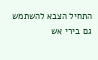התחיל הצבא להשתמש גם בירי אש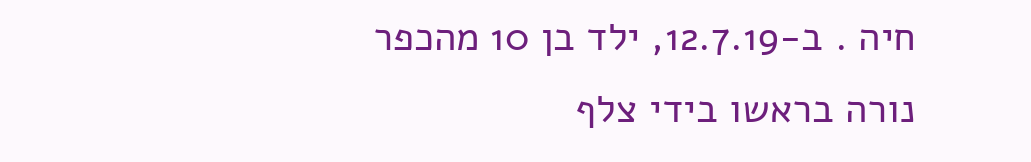חיה . ב-12.7.19, ילד בן 10 מהכפר נורה בראשו בידי צלף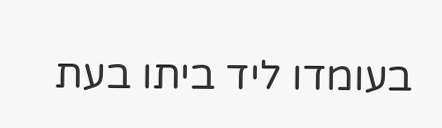בעומדו ליד ביתו בעת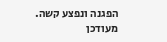הפגנה ונפצע קשה.
מעודכן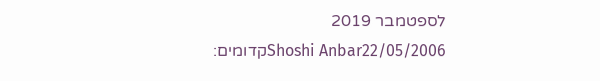לספטמבר 2019
Shoshi Anbar22/05/2006קדומים: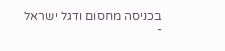בכניסה מחסום ודגל ישראל
-